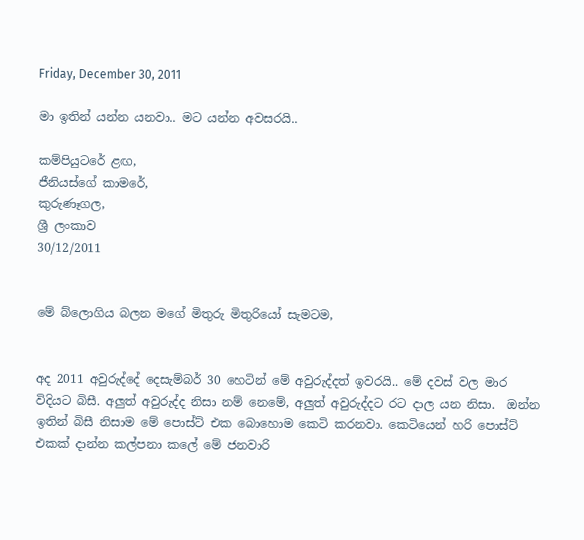Friday, December 30, 2011

මා ඉතින් යන්න යනවා.. මට යන්න අවසරයි..

කම්පියුටරේ ළඟ,
ජීනියස්ගේ කාමරේ,
කුරුණෑගල,
ශ්‍රී ලංකාව
30/12/2011


මේ බ්ලොගිය බලන මගේ මිතුරු මිතුරියෝ සැමටම,


අද 2011 අවුරුද්දේ දෙසැම්බර් 30 හෙටින් මේ අවුරුද්දත් ඉවරයි.. මේ දවස් වල මාර විදියට බිසී. අලුත් අවුරුද්ද නිසා නම් නෙමේ, අලුත් අවුරුද්දට රට දාල යන නිසා.  ඔන්න ඉතින් බිසී නිසාම මේ පොස්ට් එක බොහොම කෙටි කරනවා. කෙටියෙන් හරි පොස්ට් එකක් දාන්න කල්පනා කලේ මේ ජනවාරි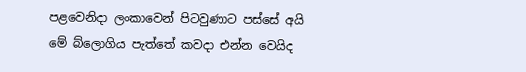පළවෙනිදා ලංකාවෙන් පිටවුණාට පස්සේ අයි මේ බ්ලොගිය පැත්තේ කවදා එන්න වෙයිද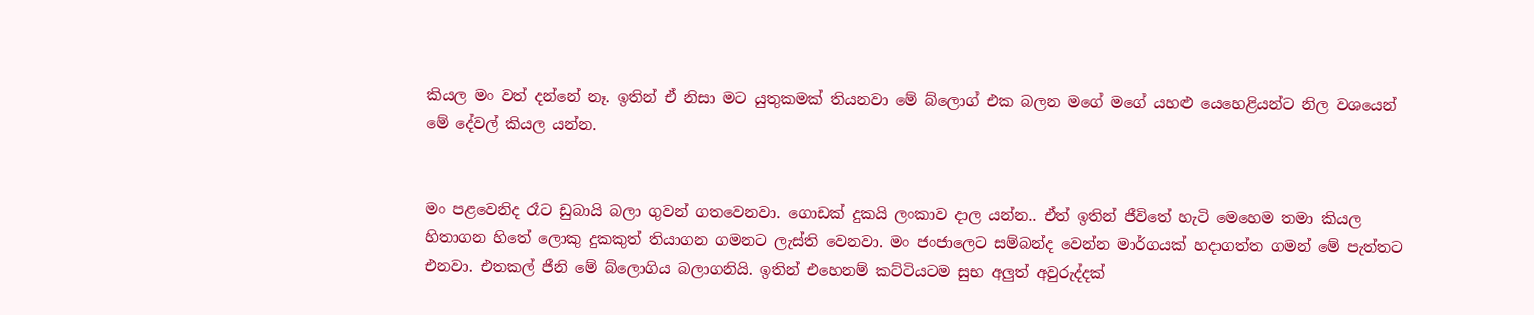කියල මං වත් දන්නේ නෑ. ඉතින් ඒ නිසා මට යුතුකමක් තියනවා මේ බ්ලොග් එක බලන මගේ මගේ යහළු යෙහෙළියන්ට නිල වශයෙන් මේ දේවල් කියල යන්න.


මං පළවෙනිද රෑට ඩුබායි බලා ගුවන් ගතවෙනවා. ගොඩක් දුකයි ලංකාව දාල යන්න.. ඒත් ඉතින් ජීවිතේ හැටි මෙහෙම තමා කියල හිතාගන හිතේ ලොකු දුකකුත් තියාගන ගමනට ලැස්ති වෙනවා. මං ජංජාලෙට සම්බන්ද වෙන්න මාර්ගයක් හදාගත්ත ගමන් මේ පැත්තට එනවා. එතකල් ජීනි මේ බ්ලොගිය බලාගනියි. ඉතින් එහෙනම් කට්ටියටම සුභ අලුත් අවුරුද්දක්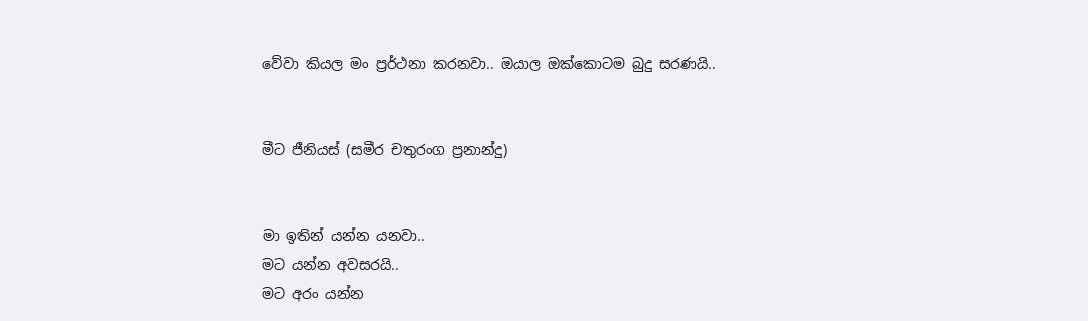වේවා කියල මං ප්‍රර්ථනා කරනවා.. ඔයාල ඔක්කොටම බුදු සරණයි..


මීට ජීනියස් (සමීර චතුරංග ප්‍රනාන්දු)


මා ඉතින් යන්න යනවා..
මට යන්න අවසරයි..
මට අරං යන්න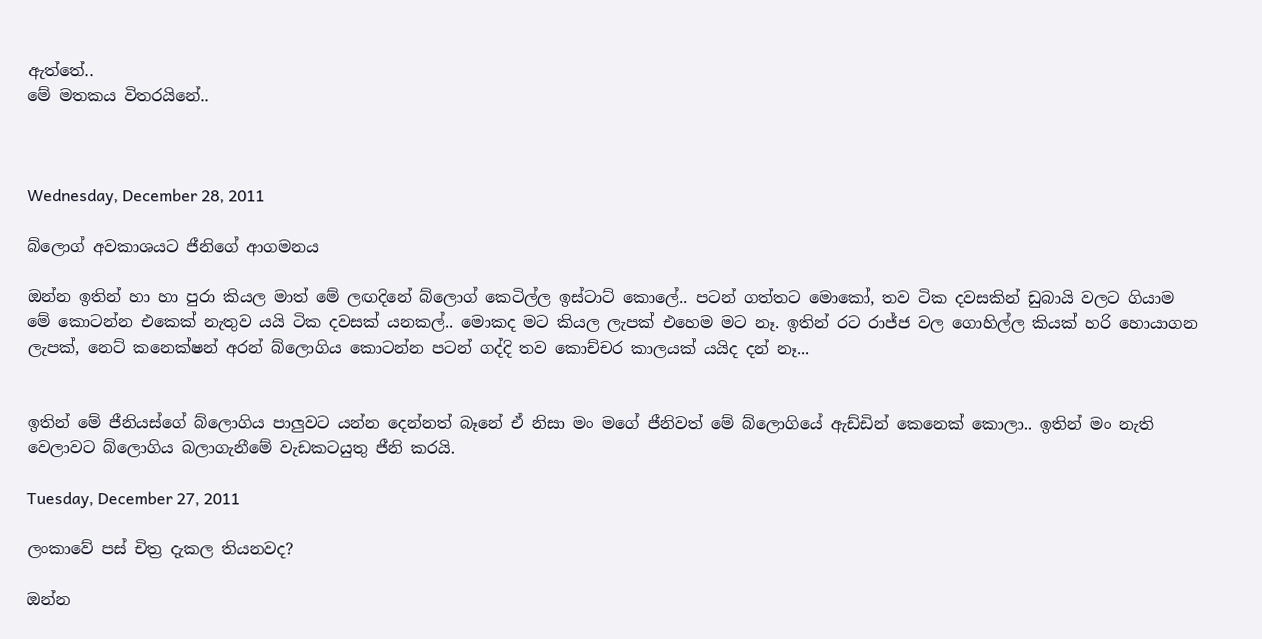ඇත්තේ..
මේ මතකය විතරයිනේ..



Wednesday, December 28, 2011

බ්ලොග් අවකාශයට ජීනිගේ ආගමනය

ඔන්න ඉතින් හා හා පුරා කියල මාත් මේ ලඟදිනේ බ්ලොග් කෙටිල්ල ඉස්ටාට් කොලේ.. පටන් ගත්තට මොකෝ, තව ටික දවසකින් ඩුබායි වලට ගියාම මේ කොටන්න එකෙක් නැතුව යයි ටික දවසක් යනකල්.. මොකද මට කියල ලැපක් එහෙම මට නෑ. ඉතින් රට රාජ්ජ වල ගොහිල්ල කියක් හරි හොයාගන ලැපක්, නෙට් කනෙක්ෂන් අරන් බ්ලොගිය කොටන්න පටන් ගද්දි තව කොච්චර කාලයක් යයිද දන් නෑ...


ඉතින් මේ ජීනියස්ගේ බ්ලොගිය පාලුවට යන්න දෙන්නත් බෑනේ ඒ නිසා මං මගේ ජීනිවත් මේ බ්ලොගියේ ඇඩ්ඩින් කෙනෙක් කොලා.. ඉතින් මං නැති වෙලාවට බ්ලොගිය බලාගැනීමේ වැඩකටයුතු ජීනි කරයි.

Tuesday, December 27, 2011

ලංකාවේ පස් චිත්‍ර දැකල තියනවද?

ඔන්න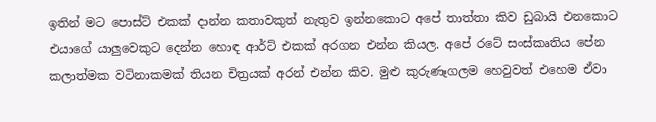ඉතින් මට පොස්ට් එකක් දාන්න කතාවකුත් නැතුව ඉන්නකොට අපේ තාත්තා කිව ඩුබායි එනකොට එයාගේ යාලුවෙකුට දෙන්න හොඳ ආර්ට් එකක් අරගන එන්න කියල. අපේ රටේ සංස්කෘතිය පේන කලාත්මක වටිනාකමක් තියන චිත්‍රයක් අරන් එන්න කිව. මුළු කුරුණෑගලම හෙවුවත් එහෙම ඒවා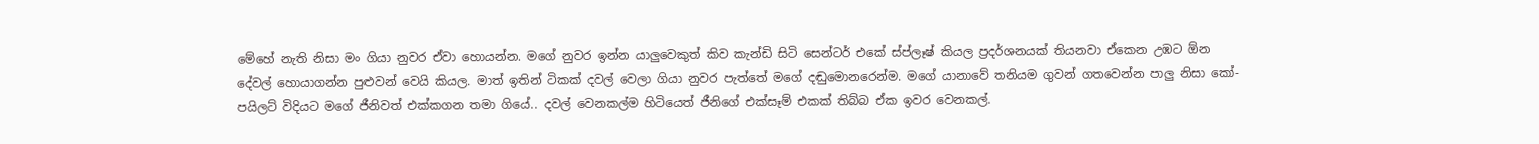මේහේ නැති නිසා මං ගියා නුවර ඒවා හොයන්න. මගේ නුවර ඉන්න යාලුවෙකුත් කිව කැන්ඩි සිටි සෙන්ටර් එකේ ස්ප්ලෑෂ් කියල ප්‍රදර්ශනයක් තියනවා ඒකෙන උඹට ඕන දේවල් හොයාගන්න පුළුවන් වෙයි කියල. මාත් ඉතින් ටිකක් දවල් වෙලා ගියා නුවර පැත්තේ මගේ දඬුමොනරෙන්ම. මගේ යානාවේ තනියම ගුවන් ගතවෙන්න පාලු නිසා කෝ-පයිලට් විදියට මගේ ජීනිවත් එක්කගන තමා ගියේ.. දවල් වෙනකල්ම හිටියෙත් ජීනිගේ එක්සෑම් එකක් තිබ්බ ඒක ඉවර වෙනකල්.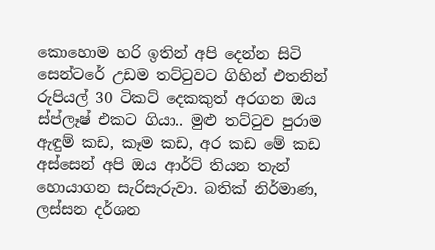කොහොම හරි ඉතින් අපි දෙන්න සිටි සෙන්ටරේ උඩම තට්ටුවට ගිහින් එතනින් රුපියල් 30 ටිකට් දෙකකුත් අරගන ඔය ස්ප්ලෑෂ් එකට ගියා.. මුළු තට්ටුව පුරාම ඇඳුම් කඩ, කෑම කඩ, අර කඩ මේ කඩ අස්සෙන් අපි ඔය ආර්ට් තියන තැන් හොයාගන සැරිසැරුවා. බතික් නිර්මාණ, ලස්සන දර්ශන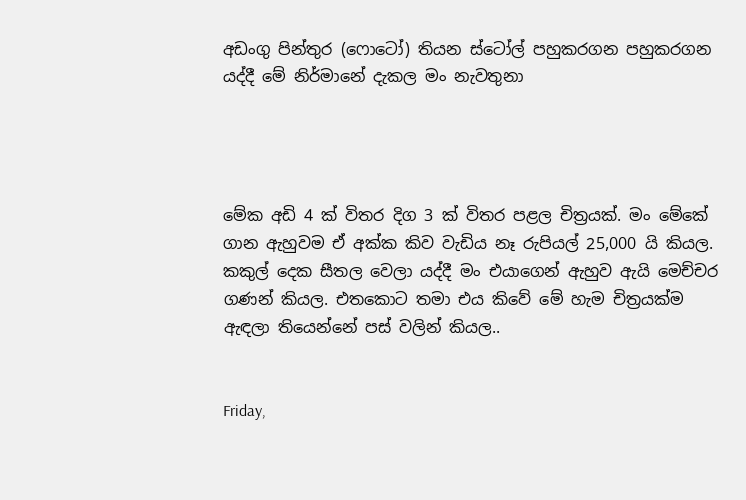අඩංගු පින්තුර (ෆොටෝ) තියන ස්ටෝල් පහුකරගන පහුකරගන යද්දී මේ නිර්මානේ දැකල මං නැවතුනා




මේක අඩි 4 ක් විතර දිග 3 ක් විතර පළල චිත්‍රයක්. මං මේකේ ගාන ඇහුවම ඒ අක්ක කිව වැඩිය නෑ රුපියල් 25,000 යි කියල. කකුල් දෙක සීතල වෙලා යද්දී මං එයාගෙන් ඇහුව ඇයි මෙච්චර ගණන් කියල. එතකොට තමා එය කිවේ මේ හැම චිත්‍රයක්ම ඇඳලා තියෙන්නේ පස් වලින් කියල..


Friday,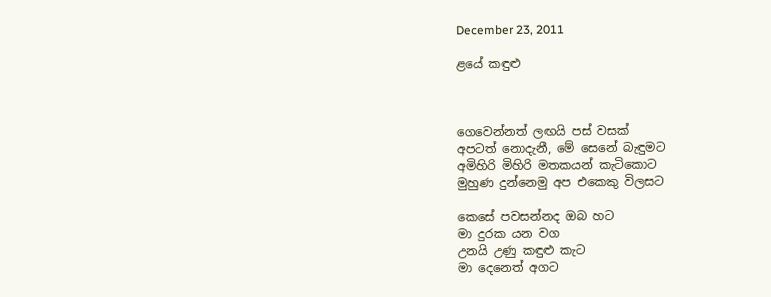December 23, 2011

ළයේ කඳුළු



ගෙවෙන්නත් ලඟයි පස් වසක්
අපටත් නොදැනී, මේ සෙනේ බැඳුමට
අමිහිරි මිහිරි මතකයන් කැටිකොට
මුහුණ දුන්නෙමු අප එකෙකු විලසට

කෙසේ පවසන්නද ඔබ හට
මා දුරක යන වග
උනයි උණු කඳුළු කැට
මා දෙනෙත් අගට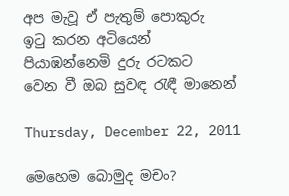අප මැවූ ඒ පැතුම් පොකුරු
ඉටු කරන අටියෙන්
පියාඹන්නෙමි දුරු රටකට
වෙන වී ඔබ සුවඳ රැඳී මානෙන්

Thursday, December 22, 2011

මෙහෙම බොමුද මචං?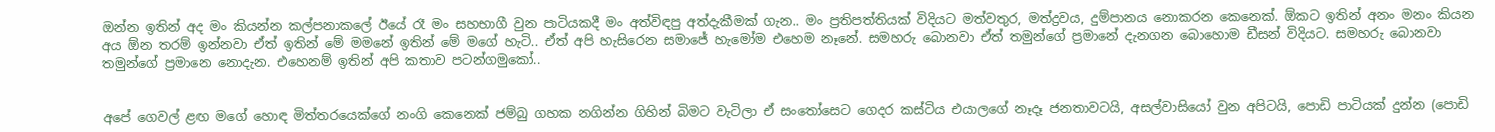ඔන්න ඉතින් අද මං කියන්න කල්පනාකලේ ඊයේ රෑ මං සහභාගී වුන පාටියකදී මං අත්විඳපු අත්දැකීමක් ගැන.. මං ප්‍රතිපත්තියක් විදියට මත්වතුර, මත්ද්‍රවය, දුම්පානය නොකරන කෙනෙක්. ඕකට ඉතින් අනං මනං කියන අය ඕන තරම් ඉන්නවා ඒත් ඉතින් මේ මමනේ ඉතින් මේ මගේ හැටි.. ඒත් අපි හැසිරෙන සමාජේ හැමෝම එහෙම නෑනේ. සමහරු බොනවා ඒත් තමුන්ගේ ප්‍රමානේ දැනගන බොහොම ඩීසන් විදියට. සමහරු බොනවා තමුන්ගේ ප්‍රමානෙ නොදැන. එහෙනම් ඉතින් අපි කතාව පටන්ගමුකෝ..


අපේ ගෙවල් ළඟ මගේ හොඳ මිත්තරයෙක්ගේ නංගි කෙනෙක් ජම්බු ගහක නගින්න ගිහින් බිමට වැටිලා ඒ සංතෝසෙට ගෙදර කස්ටිය එයාලගේ නෑදෑ ජනතාවටයි, අසල්වාසියෝ වුන අපිටයි, පොඩි පාටියක් දුන්න (පොඩි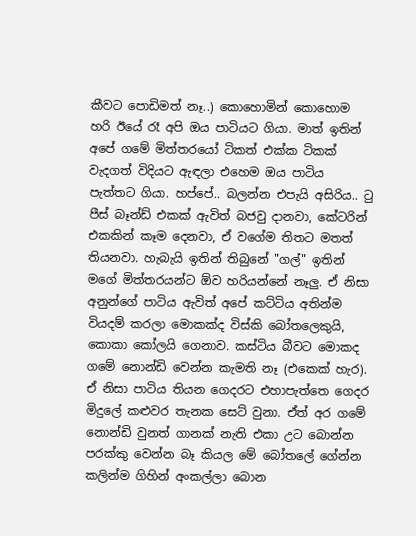කීවට පොඩිමත් නෑ..) කොහොමින් කොහොම හරි ඊයේ රෑ අපි ඔය පාටියට ගියා. මාත් ඉතින් අපේ ගමේ මිත්තරයෝ ටිකත් එක්ක ටිකක් වැදගත් විදියට ඇඳලා එහෙම ඔය පාටිය පැත්තට ගියා. හප්පේ.. බලන්න එපැයි අසිරිය.. ටු පීස්‌ බෑන්ඩ් එකක් ඇවිත් බජවු දානවා, කේටරින් එකකින් කෑම දෙනවා, ඒ වගේම තිතට මතත් තියනවා. හැබැයි ඉතින් තිබුනේ "ගල්" ඉතින් මගේ මිත්තරයන්ට ඕව හරියන්නේ නෑලු. ඒ නිසා අනුන්ගේ පාටිය ඇවිත් අපේ කට්ටිය අතින්ම වියදම් කරලා මොකක්ද විස්කි බෝතලෙකුයි, කොකා කෝලයි ගෙනාව. කස්ටිය බීවට මොකද ගමේ නොන්ඩි වෙන්න කැමති නෑ (එකෙක් හැර). ඒ නිසා පාටිය තියන ගෙදරට එහාපැත්තෙ ගෙදර මිදුලේ කළුවර තැනක සෙට් වුනා. ඒත් අර ගමේ නොන්ඩි වුනත් ගානක් නැති එකා උට බොන්න පරක්කු වෙන්න බෑ කියල මේ බෝතලේ ගේන්න කලින්ම ගිහින් අංකල්ලා බොන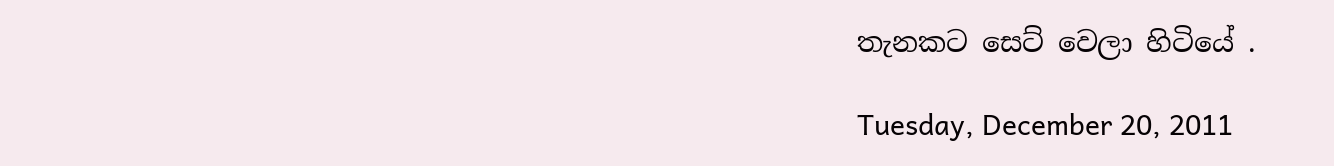තැනකට සෙට් වෙලා හිටියේ .

Tuesday, December 20, 2011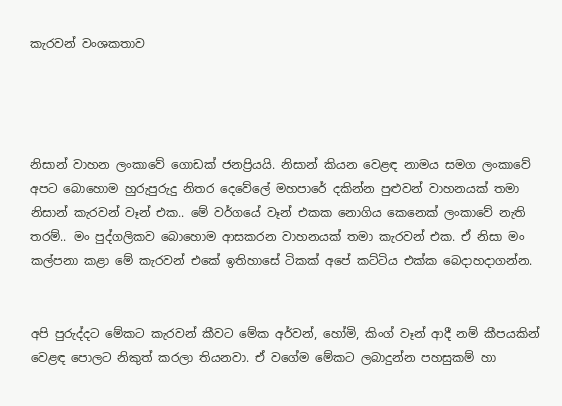කැරවන් වංශකතාව




නිසාන් වාහන ලංකාවේ ගොඩක් ජනප්‍රියයි. නිසාන් කියන වෙළඳ නාමය සමග ලංකාවේ අපට බොහොම හුරුපුරුදු නිතර දෙවේලේ මහපාරේ දකින්න පුළුවන් වාහනයක් තමා නිසාන් කැරවන් වෑන් එක.. මේ වර්ගයේ වෑන් එකක නොගිය කෙනෙක් ලංකාවේ නැති තරම්.. මං පුද්ගලිකව බොහොම ආසකරන වාහනයක් තමා කැරවන් එක. ඒ නිසා මං කල්පනා කළා මේ කැරවන් එකේ ඉතිහාසේ ටිකක් අපේ කට්ටිය එක්ක බෙදාහදාගන්න.


අපි පුරුද්දට මේකට කැරවන් කීවට මේක අර්වන්, හෝමි, කිංග් වෑන් ආදී නම් කීපයකින් වෙළඳ පොලට නිකුත් කරලා තියනවා. ඒ වගේම මේකට ලබාදුන්න පහසුකම් හා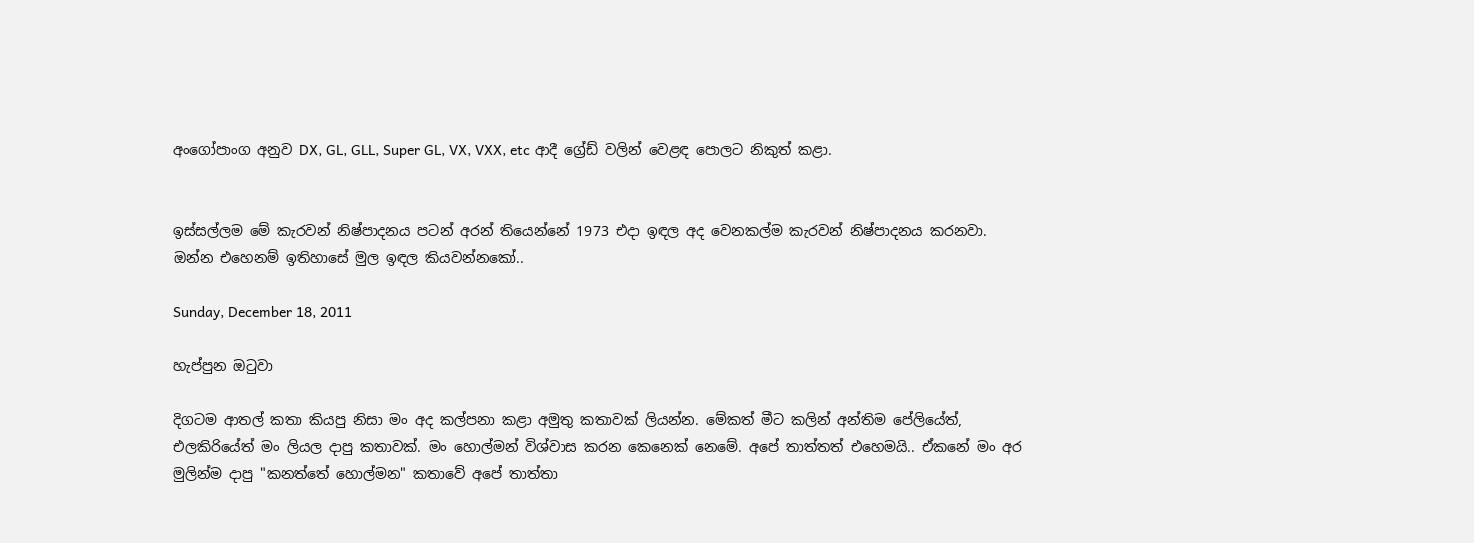අංගෝපාංග අනුව DX, GL, GLL, Super GL, VX, VXX, etc ආදී ග්‍රේඩ් වලින් වෙළඳ පොලට නිකුත් කළා.


ඉස්සල්ලම මේ කැරවන් නිෂ්පාදනය පටන් අරන් තියෙන්නේ 1973 එදා ඉඳල අද වෙනකල්ම කැරවන් නිෂ්පාදනය කරනවා. ඔන්න එහෙනම් ඉතිහාසේ මුල ඉඳල කියවන්නකෝ..

Sunday, December 18, 2011

හැප්පුන ඔටුවා

දිගටම ආතල් කතා කියපු නිසා මං අද කල්පනා කළා අමුතු කතාවක් ලියන්න. මේකත් මීට කලින් අන්තිම පේලියේත්, එලකිරියේත් මං ලියල දාපු කතාවක්. මං හොල්මන් විශ්වාස කරන කෙනෙක් නෙමේ. අපේ තාත්තත් එහෙමයි.. ඒකනේ මං අර මුලින්ම දාපු "කනත්තේ හොල්මන" කතාවේ අපේ තාත්තා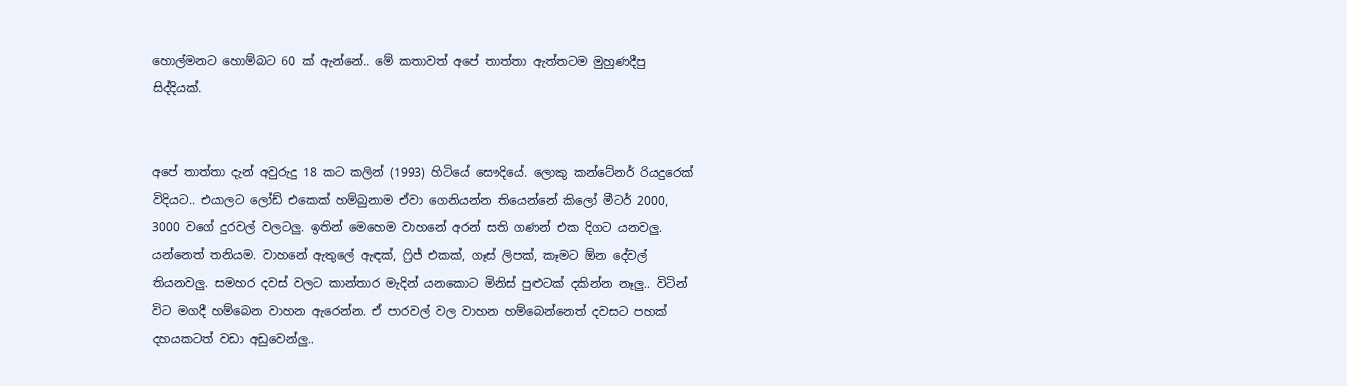හොල්මනට හොම්බට 60 ක් ඇන්නේ.. මේ කතාවත් අපේ තාත්තා ඇත්තටම මුහුණදීපු සිද්දියක්.


අපේ තාත්තා දැන් අවුරුදු 18 කට කලින් (1993) හිටියේ සෞදියේ. ලොකු කන්ටේනර් රියදුරෙක් විදියට.. එයාලට ලෝඩ් එකෙක් හම්බුනාම ඒවා ගෙනියන්න තියෙන්නේ කිලෝ මීටර් 2000, 3000 වගේ දුරවල් වලටලු. ඉතින් මෙහෙම වාහනේ අරන් සති ගණන් එක දිගට යනවලු. යන්නෙත් තනියම. වාහනේ ඇතුලේ ඇඳක්, ෆ්‍රිජ් එකක්, ගෑස් ලිපක්, කෑමට ඕන දේවල් තියනවලු. සමහර දවස් වලට කාන්තාර මැදින් යනකොට මිනිස් පුළුටක් දකින්න නෑලු.. විටින් විට මගදී හම්බෙන වාහන ඇරෙන්න. ඒ පාරවල් වල වාහන හම්බෙන්නෙත් දවසට පහක් දහයකටත් වඩා අඩුවෙන්ලු..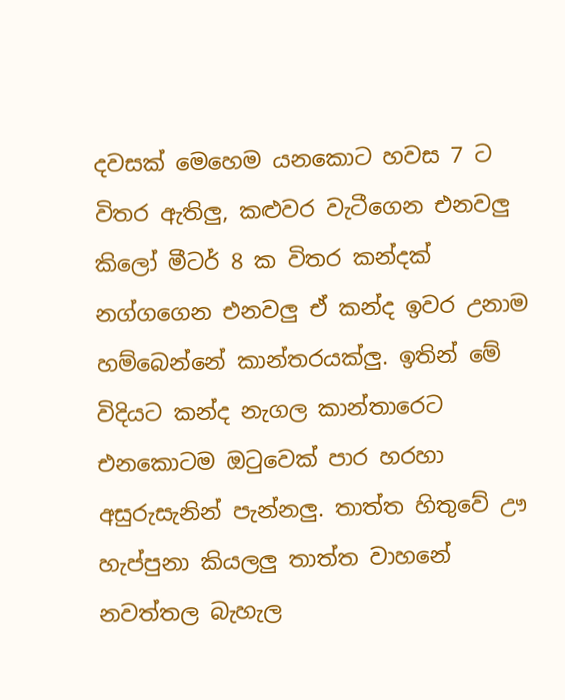දවසක් මෙහෙම යනකොට හවස 7 ට විතර ඇතිලු, කළුවර වැටීගෙන එනවලු කිලෝ මීටර් 8 ක විතර කන්දක් නග්ගගෙන එනවලු ඒ කන්ද ඉවර උනාම හම්බෙන්නේ කාන්තරයක්ලු. ඉතින් මේ විදියට කන්ද නැගල කාන්තාරෙට එනකොටම ඔටුවෙක්‌ පාර හරහා අසුරුසැනින් පැන්නලු. තාත්ත හිතුවේ ඌ හැප්පුනා කියලලු තාත්ත වාහනේ නවත්තල බැහැල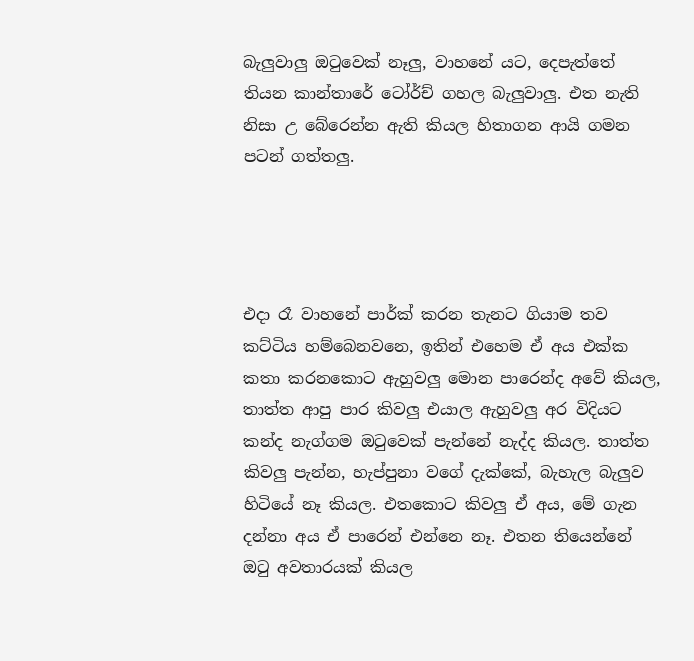බැලුවාලු ඔටුවෙක්‌ නෑලු, වාහනේ යට, දෙපැත්තේ තියන කාන්තාරේ ටෝර්ච් ගහල බැලුවාලු. එත නැති නිසා උ බේරෙන්න ඇති කියල හිතාගන ආයි ගමන පටන් ගත්තලු.




එදා රෑ වාහනේ පාර්ක්‌ කරන තැනට ගියාම තව කට්ටිය හම්බෙනවනෙ, ඉතින් එහෙම ඒ අය එක්ක කතා කරනකොට ඇහුවලු මොන පාරෙන්ද අවේ කියල, තාත්ත ආපු පාර කිවලු එයාල ඇහුවලු අර විදියට කන්ද නැග්ගම ඔටුවෙක්‌ පැන්නේ නැද්ද කියල. තාත්ත කිවලු පැන්න, හැප්පුනා වගේ දැක්කේ, බැහැල බැලුව හිටියේ නෑ කියල. එතකොට කිවලු ඒ අය, මේ ගැන දන්නා අය ඒ පාරෙන් එන්නෙ නෑ. එතන තියෙන්නේ ඔටු අවතාරයක් කියල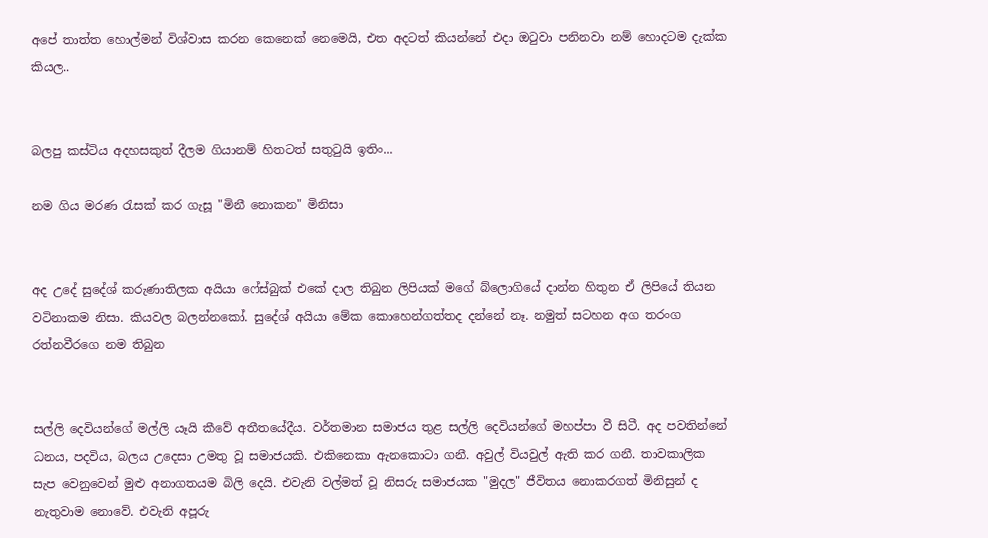අපේ තාත්ත හොල්මන් විශ්වාස කරන කෙනෙක් නෙමෙයි, එත අදටත් කියන්නේ එදා ඔටුවා පනිනවා නම් හොදටම දැක්ක කියල..


බලපු කස්ටිය අදහසකුත් දීලම ගියානම් හිතටත් සතුටුයි ඉතිං...

නම ගිය මරණ රැසක්‌ කර ගැසූ "මිනී නොකන" මිනිසා


අද උදේ සුදේශ් කරුණාතිලක අයියා ෆේස්බුක් එකේ දාල තිබුන ලිපියක් මගේ බ්ලොගියේ දාන්න හිතුන ඒ ලිපියේ තියන වටිනාකම නිසා. කියවල බලන්නකෝ. සුදේශ් අයියා මේක කොහෙන්ගත්තද දන්නේ නෑ. නමුත් සටහන අග තරංග රත්නවීරගෙ නම තිබුන


සල්ලි දෙවියන්ගේ මල්ලි යෑයි කීවේ අතීතයේදීය. වර්තමාන සමාජය තුළ සල්ලි දෙවියන්ගේ මහප්පා වී සිටී. අද පවතින්නේ ධනය, පදවිය, බලය උදෙසා උමතු වූ සමාජයකි. එකිනෙකා ඇනකොටා ගනී. අවුල් වියවුල් ඇති කර ගනී. තාවකාලික සැප වෙනුවෙන් මුළු අනාගතයම බිලි දෙයි. එවැනි වල්මත් වූ නිසරු සමාජයක "මුදල" ජීවිතය නොකරගත් මිනිසුන් ද නැතුවාම නොවේ. එවැනි අපූරු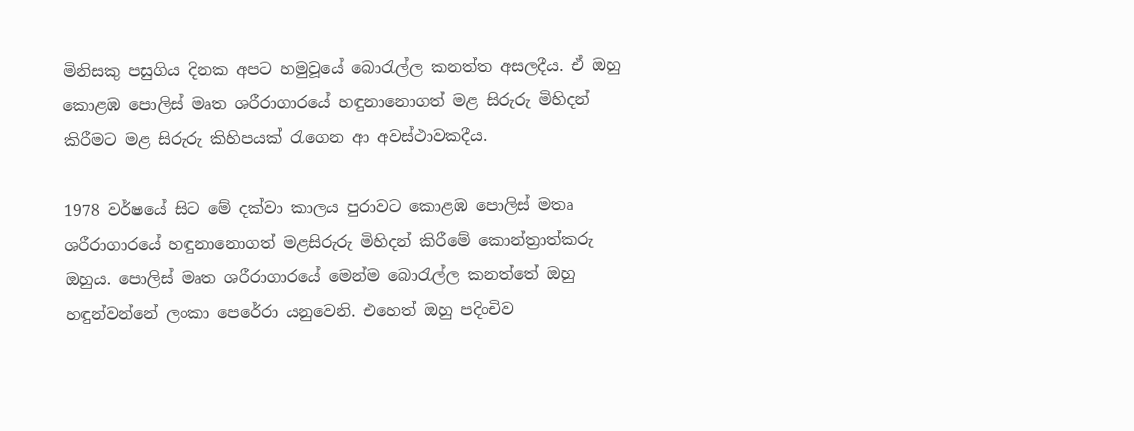මිනිසකු පසුගිය දිනක අපට හමුවූයේ බොරැල්ල කනත්ත අසලදීය. ඒ ඔහු කොළඹ පොලිස්‌ මෘත ශරීරාගාරයේ හඳුනානොගත් මළ සිරුරු මිහිදන් කිරීමට මළ සිරුරු කිහිපයක්‌ රැගෙන ආ අවස්‌ථාවකදීය.

1978 වර්ෂයේ සිට මේ දක්‌වා කාලය පුරාවට කොළඹ පොලිස්‌ මතෘ ශරීරාගාරයේ හඳුනානොගත් මළසිරුරු මිහිදන් කිරීමේ කොන්ත්‍රාත්කරු ඔහුය. පොලිස්‌ මෘත ශරීරාගාරයේ මෙන්ම බොරැල්ල කනත්තේ ඔහු හඳුන්වන්නේ ලංකා පෙරේරා යනුවෙනි. එහෙත් ඔහු පදිංචිව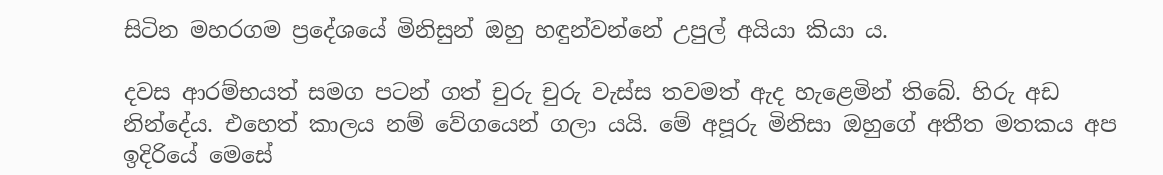සිටින මහරගම ප්‍රදේශයේ මිනිසුන් ඔහු හඳුන්වන්නේ උපුල් අයියා කියා ය.

දවස ආරම්භයත් සමග පටන් ගත් චුරු චුරු වැස්‌ස තවමත් ඇද හැළෙමින් තිබේ. හිරු අඩ නින්දේය. එහෙත් කාලය නම් වේගයෙන් ගලා යයි. මේ අපූරු මිනිසා ඔහුගේ අතීත මතකය අප ඉදිරියේ මෙසේ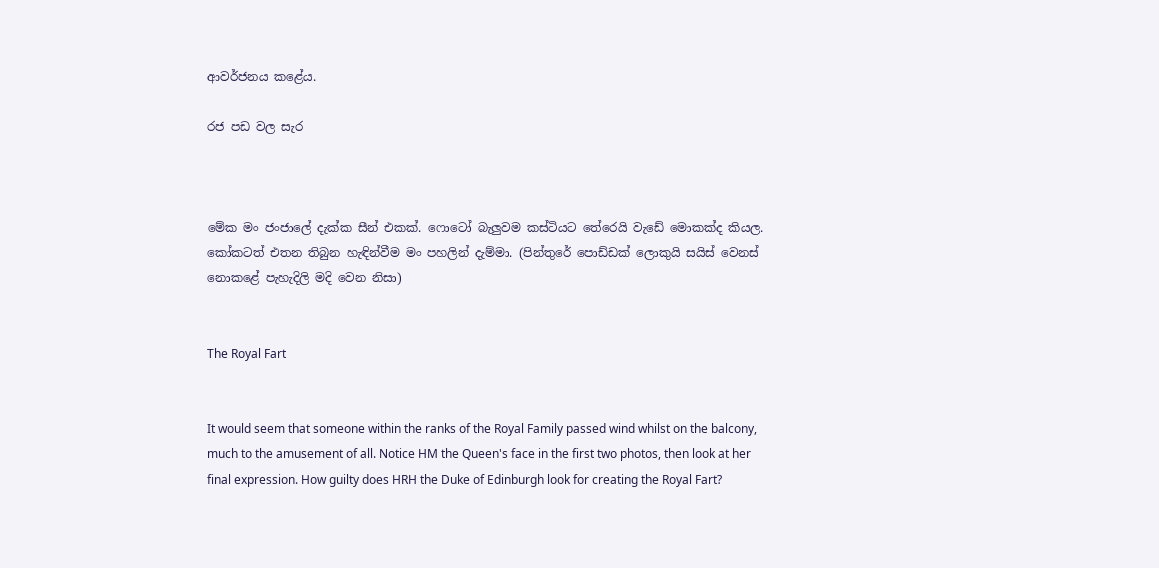ආවර්ජනය කළේය.

රජ පඩ වල සැර



මේක මං ජංජාලේ දැක්ක සීන් එකක්. ෆොටෝ බැලුවම කස්ටියට තේරෙයි වැඩේ මොකක්ද කියල. කෝකටත් එතන තිබුන හැඳින්වීම මං පහලින් දැම්මා. (පින්තුරේ පොඩ්ඩක් ලොකුයි සයිස් වෙනස් නොකළේ පැහැදිලි මදි වෙන නිසා)


The Royal Fart


It would seem that someone within the ranks of the Royal Family passed wind whilst on the balcony,
much to the amusement of all. Notice HM the Queen's face in the first two photos, then look at her
final expression. How guilty does HRH the Duke of Edinburgh look for creating the Royal Fart?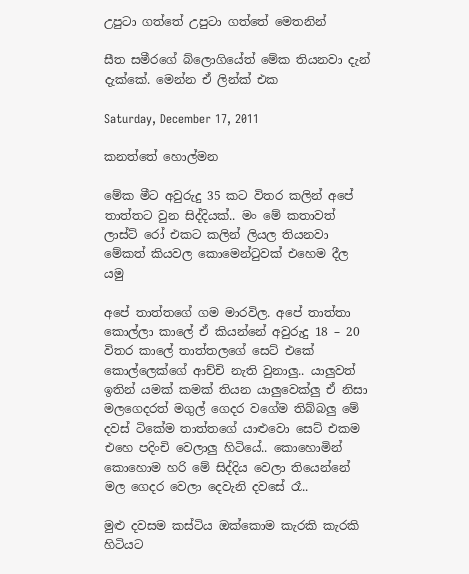උපුටා ගත්තේ උපුටා ගත්තේ මෙතනින්

සීත සමීරගේ බ්ලොගියේත් මේක තියනවා දැන් දැක්කේ. මෙන්න ඒ ලින්ක් එක

Saturday, December 17, 2011

කනත්තේ හොල්මන

මේක මීට අවුරුදු 35 කට විතර කලින් අපේ තාත්තට වුන සිද්දියක්.. මං මේ කතාවත් ලාස්ට් රෝ එකට කලින් ලියල තියනවා මේකත් කියවල කොමෙන්ටුවක් එහෙම දීල යමු

අපේ තාත්තගේ ගම මාරවිල. අපේ තාත්තා කොල්ලා කාලේ ඒ කියන්නේ අවුරුදු 18 – 20 විතර කාලේ තාත්තලගේ සෙට් එකේ කොල්ලෙක්ගේ ආච්චි නැති වුනාලු.. යාලුවත් ඉතින් යමක් කමක් තියන යාලුවෙක්ලු ඒ නිසා මලගෙදරත් මගුල් ගෙදර වගේම තිබ්බලු මේ දවස් ටිකේම තාත්තගේ යාළුවො සෙට් එකම එහෙ පදිංචි වෙලාලු හිටියේ.. කොහොමින් කොහොම හරි මේ සිද්දිය වෙලා තියෙන්නේ මල ගෙදර වෙලා දෙවැනි දවසේ රෑ..

මුළු දවසම කස්ටිය ඔක්කොම කැරකි කැරකි හිටියට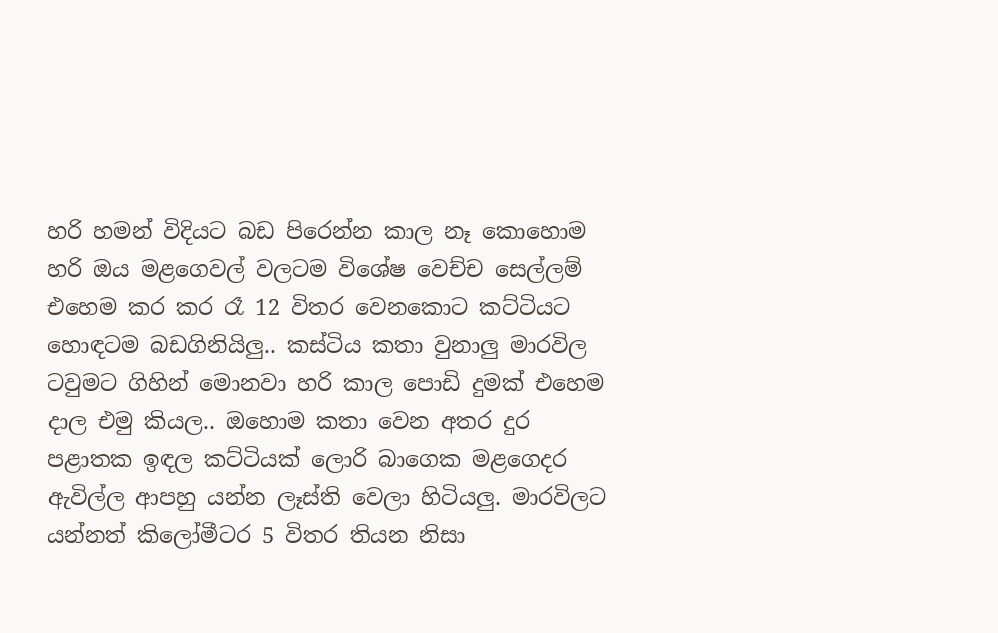හරි හමන් විදියට බඩ පිරෙන්න කාල නෑ කොහොම හරි ඔය මළගෙවල් වලටම විශේෂ වෙච්ච සෙල්ලම් එහෙම කර කර රෑ 12 විතර වෙනකොට කට්ටියට හොඳටම බඩගිනියිලු.. කස්ටිය කතා වුනාලු මාරවිල ටවුමට ගිහින් මොනවා හරි කාල පොඩි දුමක් එහෙම දාල එමු කියල.. ඔහොම කතා වෙන අතර දුර පළාතක ඉඳල කට්ටියක් ලොරි බාගෙක මළගෙදර ඇවිල්ල ආපහු යන්න ලෑස්ති වෙලා හිටියලු. මාරවිලට යන්නත් කිලෝමීටර 5 විතර තියන නිසා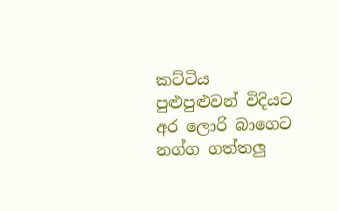කට්ටිය පුළුපුළුවන් විදියට අර ලොරි බාගෙට නග්ග ගත්තලු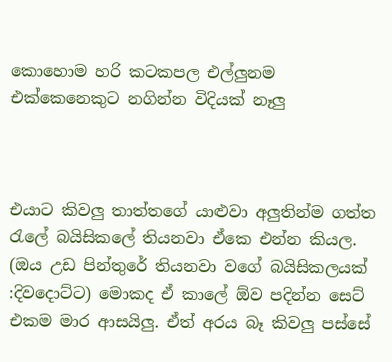කොහොම හරි කටකපල එල්ලුනම එක්කෙනෙකුට නගින්න විදියක් නෑලු



එයාට කිවලු තාත්තගේ යාළුවා අලුතින්ම ගත්ත රැලේ බයිසිකලේ තියනවා ඒකෙ එන්න කියල. (ඔය උඩ පින්තුරේ තියනවා වගේ බයිසිකලයක් :දිවදොට්ට) මොකද ඒ කාලේ ඕව පදින්න සෙට් එකම මාර ආසයිලු. ඒත් අරය බෑ කිවලු පස්සේ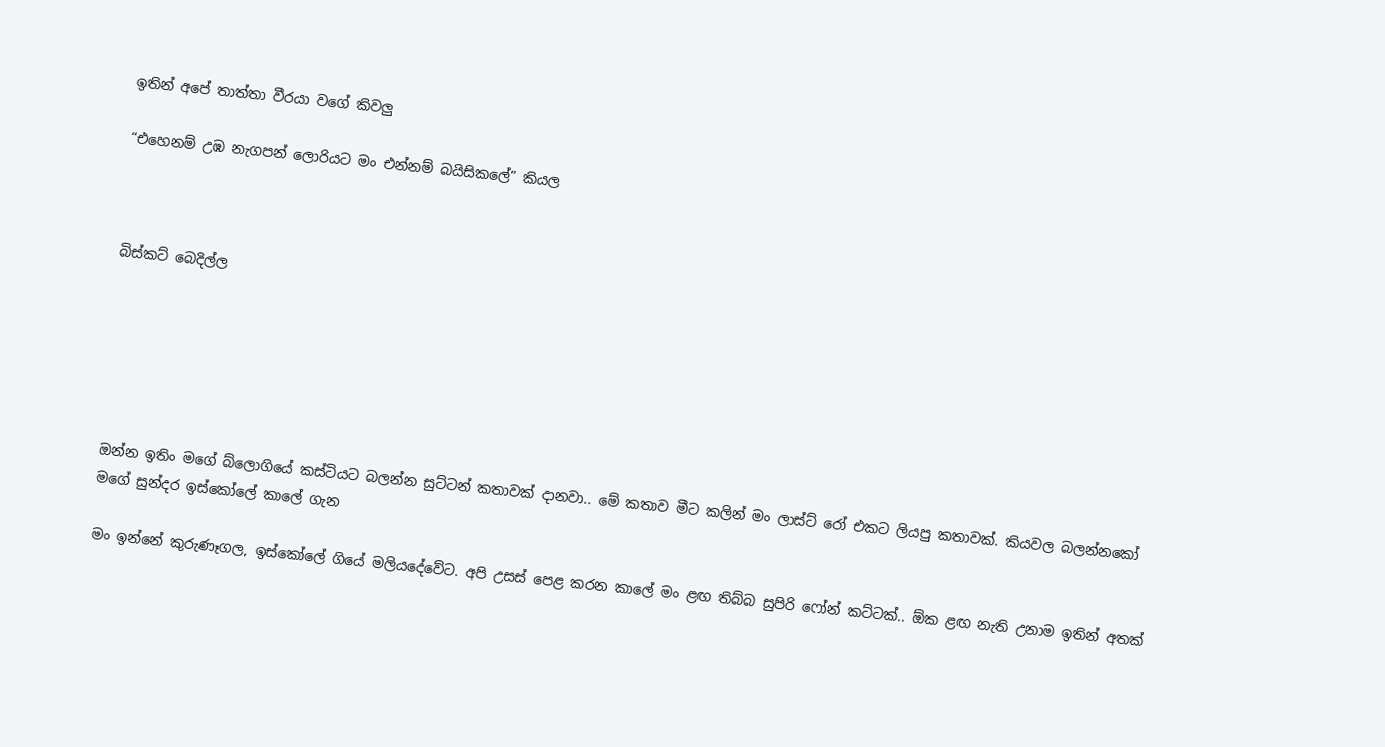ඉතින් අපේ තාත්තා වීරයා වගේ කිවලු

“එහෙනම් උඹ නැගපන් ලොරියට මං එන්නම් බයිසිකලේ” කියල



බිස්කට් බෙදිල්ල






ඔන්න ඉතිං මගේ බ්ලොගියේ කස්ටියට බලන්න සුට්ටන් කතාවක් දානවා.. මේ කතාව මීට කලින් මං ලාස්ට් රෝ එකට ලියපු කතාවක්. කියවල බලන්නකෝ මගේ සුන්දර ඉස්කෝලේ කාලේ ගැන

මං ඉන්නේ කුරුණෑගල, ඉස්කෝලේ ගියේ මලියදේවේට. අපි උසස් පෙළ කරන කාලේ මං ළඟ තිබ්බ සුපිරි ෆෝන් කට්ටක්.. ඕක ළඟ නැති උනාම ඉතින් අතක්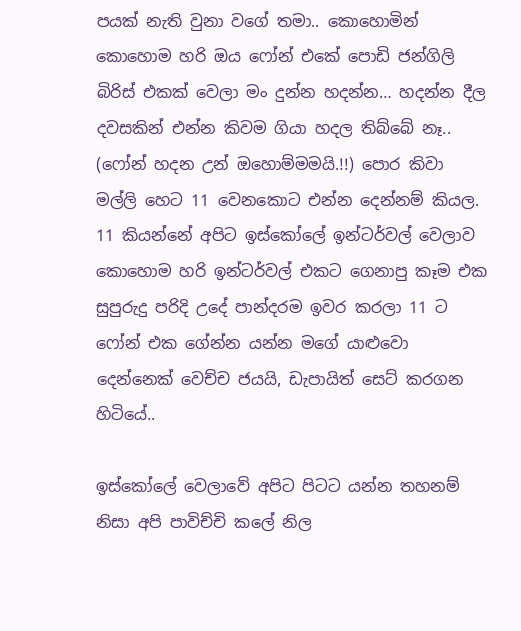පයක් නැති වුනා වගේ තමා.. කොහොමින් කොහොම හරි ඔය ෆෝන් එකේ පොඩි ජන්ගිලි බිරිස් එකක් වෙලා මං දුන්න හදන්න… හදන්න දීල දවසකින් එන්න කිවම ගියා හදල තිබ්බේ නෑ.. (ෆෝන් හදන උන් ඔහොම්මමයි.!!) පොර කිවා මල්ලි හෙට 11 වෙනකොට එන්න දෙන්නම් කියල. 11 කියන්නේ අපිට ඉස්කෝලේ ඉන්ටර්වල් වෙලාව කොහොම හරි ඉන්ටර්වල් එකට ගෙනාපු කෑම එක සුපුරුදු පරිදි උදේ පාන්දරම ඉවර කරලා 11 ට ෆෝන් එක ගේන්න යන්න මගේ යාළුවො දෙන්නෙක් වෙච්ච ජයයි, ඩැපායිත් සෙට් කරගන හිටියේ..

ඉස්කෝලේ වෙලාවේ අපිට පිටට යන්න තහනම් නිසා අපි පාවිච්චි කලේ නිල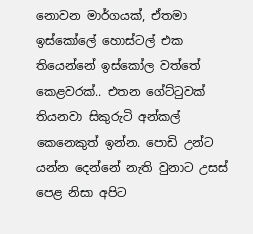නොවන මාර්ගයක්, ඒතමා ඉස්කෝලේ හොස්ටල් එක තියෙන්නේ ඉස්කෝල වත්තේ කෙළවරක්.. එතන ගේට්ටුවක් තියනවා සිකුරුටි අන්කල් කෙනෙකුත් ඉන්න. පොඩි උන්ට යන්න දෙන්නේ නැති වුනාට උසස් පෙළ නිසා අපිට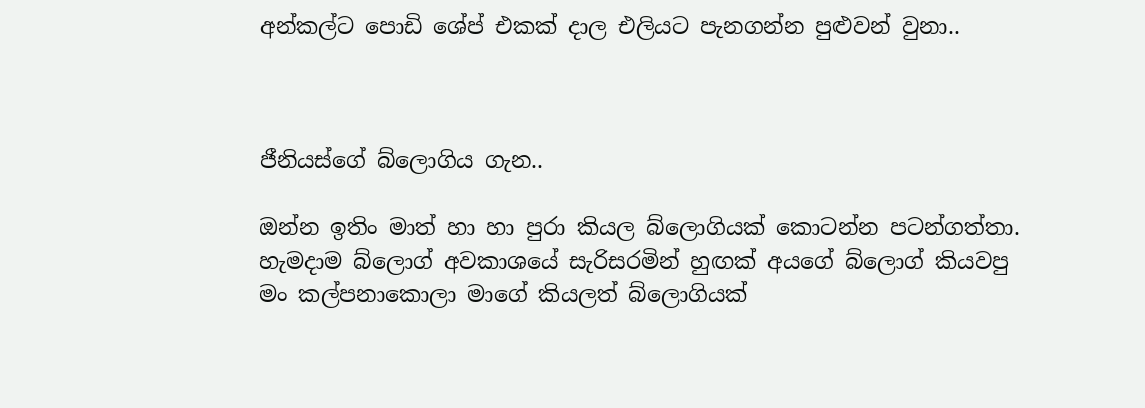අන්කල්ට පොඩි ශේප් එකක් දාල එලියට පැනගන්න පුළුවන් වුනා..



ජීනියස්ගේ බ්ලොගිය ගැන..

ඔන්න ඉතිං මාත් හා හා පුරා කියල බ්ලොගියක්‌ කොටන්න පටන්ගත්තා. හැමදාම බ්ලොග් අවකාශයේ සැරිසරමින් හුඟක් අයගේ බ්ලොග් කියවපු මං කල්පනාකොලා මාගේ කියලත් බ්ලොගියක්‌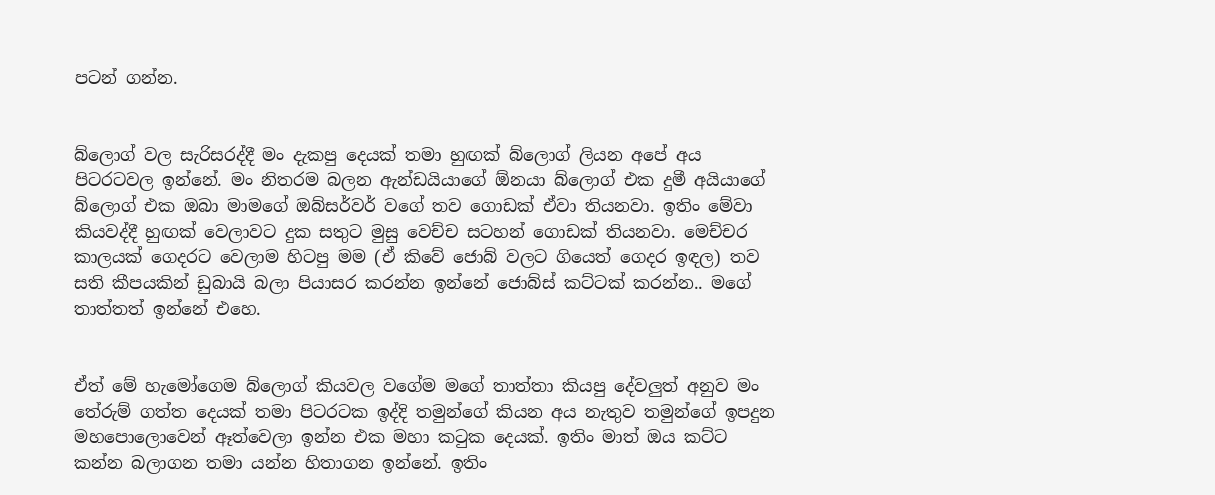පටන් ගන්න.


බ්ලොග් වල සැරිසරද්දී මං දැකපු දෙයක් තමා හුඟක් බ්ලොග් ලියන අපේ අය පිටරටවල ඉන්නේ. මං නිතරම බලන ඇන්ඩයියාගේ ඕනයා බ්ලොග් එක දුමී අයියාගේ බ්ලොග් එක ඔබා මාමගේ ඔබ්සර්වර් වගේ තව ගොඩක් ඒවා තියනවා. ඉතිං මේවා කියවද්දී හුඟක් වෙලාවට දුක සතුට මුසු වෙච්ච සටහන් ගොඩක් තියනවා. මෙච්චර කාලයක් ගෙදරට වෙලාම හිටපු මම (ඒ කිවේ ජොබ් වලට ගියෙත් ගෙදර ඉඳල) තව සති කීපයකින් ඩුබායි බලා පියාසර කරන්න ඉන්නේ ජොබ්ස් කට්ටක් කරන්න.. මගේ තාත්තත් ඉන්නේ එහෙ.


ඒත් මේ හැමෝගෙම බ්ලොග් කියවල වගේම මගේ තාත්තා කියපු දේවලුත් අනුව මං තේරුම් ගත්ත දෙයක් තමා පිටරටක ඉද්දි තමුන්ගේ කියන අය නැතුව තමුන්ගේ ඉපදුන මහපොලොවෙන් ඈත්වෙලා ඉන්න එක මහා කටුක දෙයක්. ඉතිං මාත් ඔය කට්ට කන්න බලාගන තමා යන්න හිතාගන ඉන්නේ. ඉතිං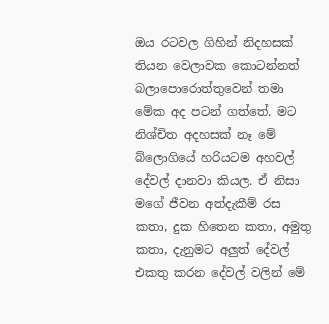ඔය රටවල ගිහින් නිදහසක් තියන වෙලාවක කොටන්නත් බලාපොරොත්තුවෙන් තමා මේක අද පටන් ගත්තේ. මට නිශ්චිත අදහසක් නෑ මේ බ්ලොගියේ හරියටම අහවල් දේවල් දානවා කියල. ඒ නිසා මගේ ජීවන අත්දැකීම් රස කතා, දුක හිතෙන කතා, අමුතු කතා, දැනුමට අලුත් දේවල් එකතු කරන දේවල් වලින් මේ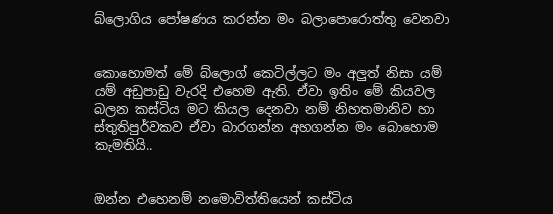බ්ලොගිය පෝෂණය කරන්න මං බලාපොරොත්තු වෙනවා


කොහොමත් මේ බ්ලොග් කෙටිල්ලට මං අලුත් නිසා යම් යම් අඩුපාඩු වැරදි එහෙම ඇති. ඒවා ඉතිං මේ කියවල බලන කස්ටිය මට කියල දෙනවා නම් නිහතමානිව හා ස්තුතිපුර්වකව ඒවා බාරගන්න අහගන්න මං බොහොම කැමතියි..


ඔන්න එහෙනම් නමොවිත්තියෙන් කස්ටිය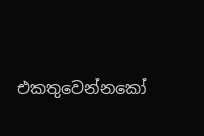එකතුවෙන්නකෝ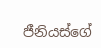ජීනියස්ගේ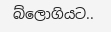බ්ලොගියට..